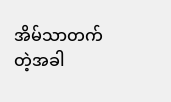အိမ်သာတက်တဲ့အခါ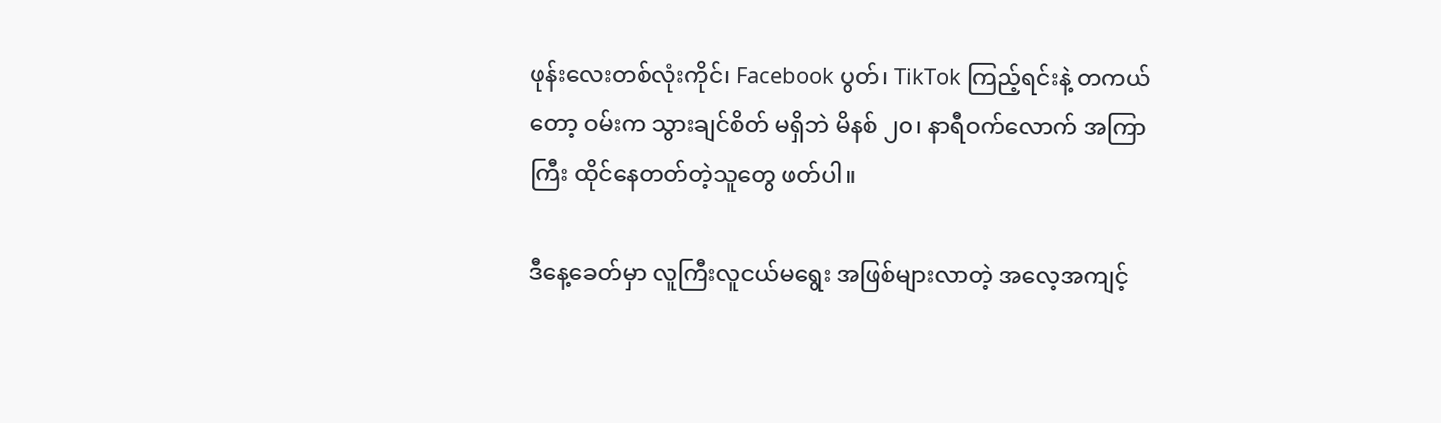ဖုန်းလေးတစ်လုံးကိုင်၊ Facebook ပွတ်၊ TikTok ကြည့်ရင်းနဲ့ တကယ်တော့ ဝမ်းက သွားချင်စိတ် မရှိဘဲ မိနစ် ၂၀၊ နာရီဝက်လောက် အကြာကြီး ထိုင်နေတတ်တဲ့သူတွေ ဖတ်ပါ။

ဒီနေ့ခေတ်မှာ လူကြီးလူငယ်မရွေး အဖြစ်များလာတဲ့ အလေ့အကျင့်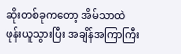ဆိုးတစ်ခုကတော့ အိမ်သာထဲ ဖုန်းယူသွားပြီး အချိန်အကြာကြီး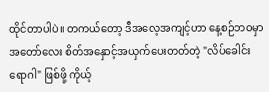ထိုင်တာပါပဲ။ တကယ်တော့ ဒီအလေ့အကျင့်ဟာ နေ့စဉ်ဘဝမှာ အတော်လေး စိတ်အနှောင့်အယှက်ပေးတတ်တဲ့ "လိပ်ခေါင်းရောဂါ" ဖြစ်ဖို့ ကိုယ့်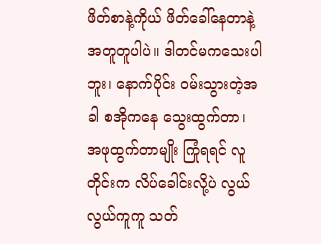ဖိတ်စာနဲ့ကိုယ် ဖိတ်ခေါ်နေတာနဲ့ အတူတူပါပဲ။ ဒါတင်မကသေးပါဘူး၊ နောက်ပိုင်း ဝမ်းသွားတဲ့အခါ စအိုကနေ သွေးထွက်တာ၊ အဖုထွက်တာမျိုး ကြုံရရင် လူတိုင်းက လိပ်ခေါင်းလို့ပဲ လွယ်လွယ်ကူကူ သတ်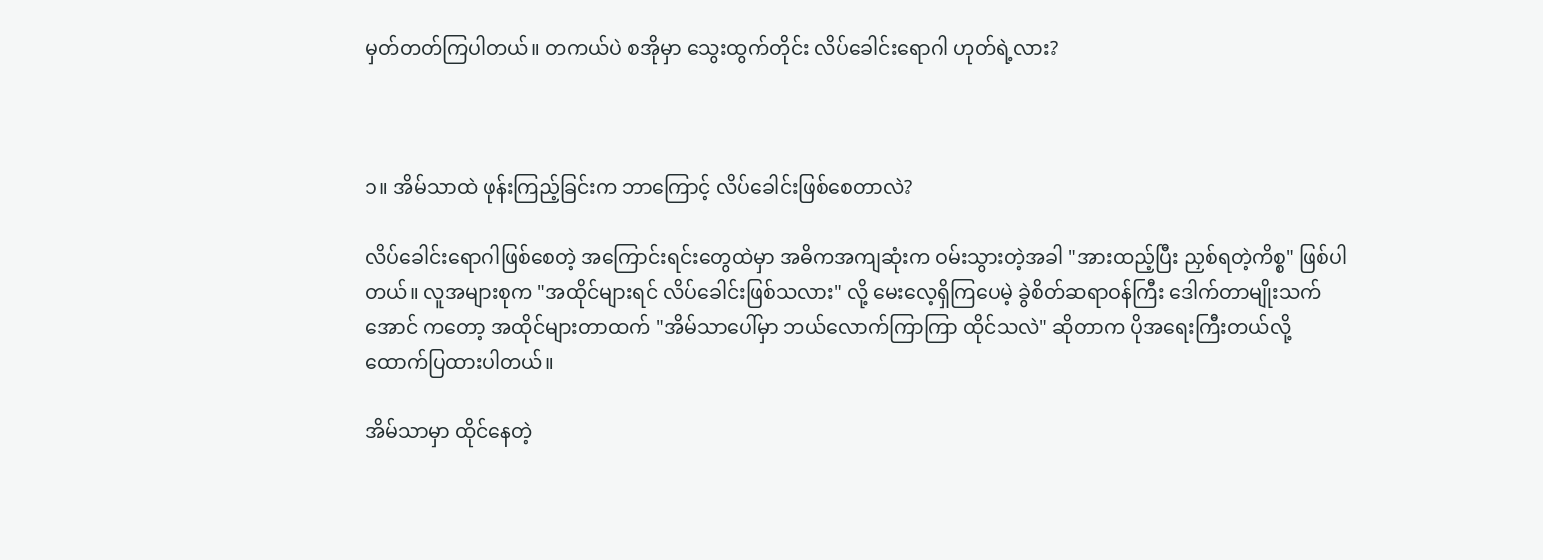မှတ်တတ်ကြပါတယ်။ တကယ်ပဲ စအိုမှာ သွေးထွက်တိုင်း လိပ်ခေါင်းရောဂါ ဟုတ်ရဲ့လား?



၁။ အိမ်သာထဲ ဖုန်းကြည့်ခြင်းက ဘာကြောင့် လိပ်ခေါင်းဖြစ်စေတာလဲ?

လိပ်ခေါင်းရောဂါဖြစ်စေတဲ့ အကြောင်းရင်းတွေထဲမှာ အဓိကအကျဆုံးက ဝမ်းသွားတဲ့အခါ "အားထည့်ပြီး ညှစ်ရတဲ့ကိစ္စ" ဖြစ်ပါတယ်။ လူအများစုက "အထိုင်များရင် လိပ်ခေါင်းဖြစ်သလား" လို့ မေးလေ့ရှိကြပေမဲ့ ခွဲစိတ်ဆရာဝန်ကြီး ဒေါက်တာမျိုးသက်အောင် ကတော့ အထိုင်များတာထက် "အိမ်သာပေါ်မှာ ဘယ်လောက်ကြာကြာ ထိုင်သလဲ" ဆိုတာက ပိုအရေးကြီးတယ်လို့ ထောက်ပြထားပါတယ်။

အိမ်သာမှာ ထိုင်နေတဲ့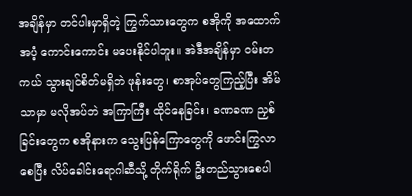အချိန်မှာ တင်ပါးမှာရှိတဲ့ ကြွက်သားတွေက စအိုကို အထောက်အပံ့ ကောင်းကောင်း မပေးနိုင်ပါဘူး။ အဲဒီအချိန်မှာ ဝမ်းတကယ် သွားချင်စိတ်မရှိဘဲ ဖုန်းတွေ၊ စာအုပ်တွေကြည့်ပြီး အိမ်သာမှာ မလိုအပ်ဘဲ အကြာကြီး ထိုင်နေခြင်း၊ ခဏခဏ ညှစ်ခြင်းတွေက စအိုနားက သွေးပြန်ကြောတွေကို ဖောင်းကြွလာစေပြီး လိပ်ခေါင်းရောဂါဆီသို့ တိုက်ရိုက် ဦးတည်သွားစေပါ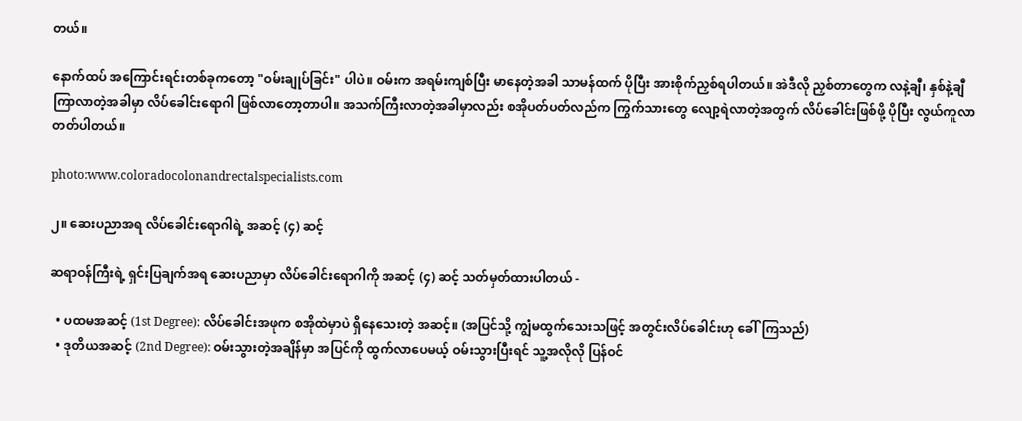တယ်။

နောက်ထပ် အကြောင်းရင်းတစ်ခုကတော့ "ဝမ်းချုပ်ခြင်း" ပါပဲ။ ဝမ်းက အရမ်းကျစ်ပြီး မာနေတဲ့အခါ သာမန်ထက် ပိုပြီး အားစိုက်ညှစ်ရပါတယ်။ အဲဒီလို ညှစ်တာတွေက လနဲ့ချီ၊ နှစ်နဲ့ချီ ကြာလာတဲ့အခါမှာ လိပ်ခေါင်းရောဂါ ဖြစ်လာတော့တာပါ။ အသက်ကြီးလာတဲ့အခါမှာလည်း စအိုပတ်ပတ်လည်က ကြွက်သားတွေ လျော့ရဲလာတဲ့အတွက် လိပ်ခေါင်းဖြစ်ဖို့ ပိုပြီး လွယ်ကူလာတတ်ပါတယ်။

photo:www.coloradocolonandrectalspecialists.com

၂။ ဆေးပညာအရ လိပ်ခေါင်းရောဂါရဲ့ အဆင့် (၄) ဆင့်

ဆရာဝန်ကြီးရဲ့ ရှင်းပြချက်အရ ဆေးပညာမှာ လိပ်ခေါင်းရောဂါကို အဆင့် (၄) ဆင့် သတ်မှတ်ထားပါတယ် -

  • ပထမအဆင့် (1st Degree): လိပ်ခေါင်းအဖုက စအိုထဲမှာပဲ ရှိနေသေးတဲ့ အဆင့်။ (အပြင်သို့ ကျွံမထွက်သေးသဖြင့် အတွင်းလိပ်ခေါင်းဟု ခေါ်ကြသည်)
  • ဒုတိယအဆင့် (2nd Degree): ဝမ်းသွားတဲ့အချိန်မှာ အပြင်ကို ထွက်လာပေမယ့် ဝမ်းသွားပြီးရင် သူ့အလိုလို ပြန်ဝင်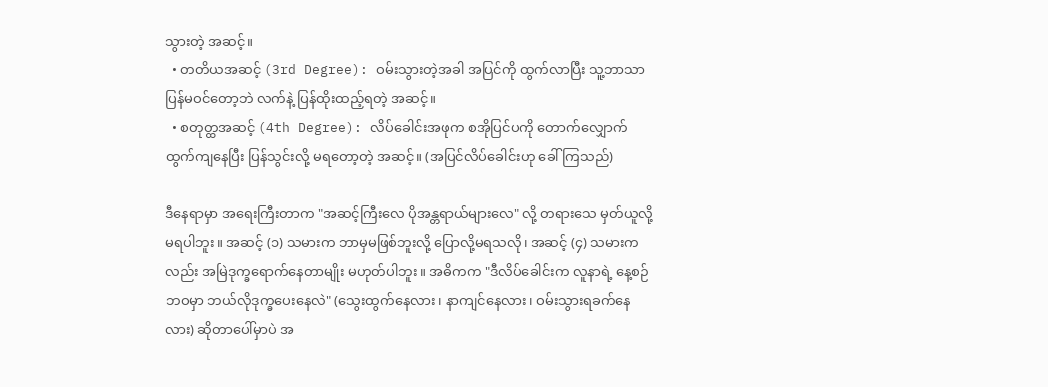သွားတဲ့ အဆင့်။
  • တတိယအဆင့် (3rd Degree): ဝမ်းသွားတဲ့အခါ အပြင်ကို ထွက်လာပြီး သူ့ဘာသာ ပြန်မဝင်တော့ဘဲ လက်နဲ့ ပြန်ထိုးထည့်ရတဲ့ အဆင့်။
  • စတုတ္ထအဆင့် (4th Degree): လိပ်ခေါင်းအဖုက စအိုပြင်ပကို တောက်လျှောက် ထွက်ကျနေပြီး ပြန်သွင်းလို့ မရတော့တဲ့ အဆင့်။ (အပြင်လိပ်ခေါင်းဟု ခေါ်ကြသည်)

ဒီနေရာမှာ အရေးကြီးတာက "အဆင့်ကြီးလေ ပိုအန္တရာယ်များလေ" လို့ တရားသေ မှတ်ယူလို့မရပါဘူး။ အဆင့် (၁) သမားက ဘာမှမဖြစ်ဘူးလို့ ပြောလို့မရသလို၊ အဆင့် (၄) သမားကလည်း အမြဲဒုက္ခရောက်နေတာမျိုး မဟုတ်ပါဘူး။ အဓိကက "ဒီလိပ်ခေါင်းက လူနာရဲ့ နေ့စဉ်ဘဝမှာ ဘယ်လိုဒုက္ခပေးနေလဲ" (သွေးထွက်နေလား၊ နာကျင်နေလား၊ ဝမ်းသွားရခက်နေလား) ဆိုတာပေါ်မှာပဲ အ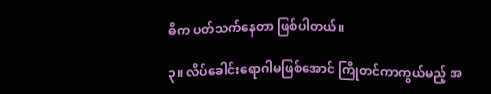ဓိက ပတ်သက်နေတာ ဖြစ်ပါတယ်။

၃။ လိပ်ခေါင်းရောဂါမဖြစ်အောင် ကြိုတင်ကာကွယ်မည့် အ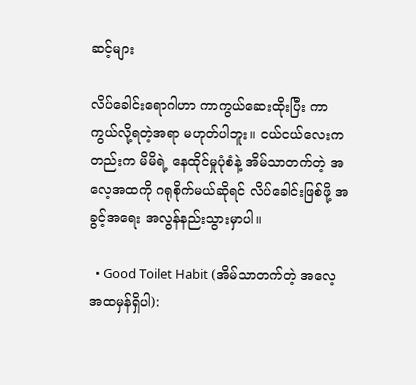ဆင့်များ

လိပ်ခေါင်းရောဂါဟာ ကာကွယ်ဆေးထိုးပြီး ကာကွယ်လို့ရတဲ့အရာ မဟုတ်ပါဘူး။ ငယ်ငယ်လေးကတည်းက မိမိရဲ့ နေထိုင်မှုပုံစံနဲ့ အိမ်သာတက်တဲ့ အလေ့အထကို ဂရုစိုက်မယ်ဆိုရင် လိပ်ခေါင်းဖြစ်ဖို့ အခွင့်အရေး အလွန်နည်းသွားမှာပါ။

  • Good Toilet Habit (အိမ်သာတက်တဲ့ အလေ့အထမှန်ရှိပါ):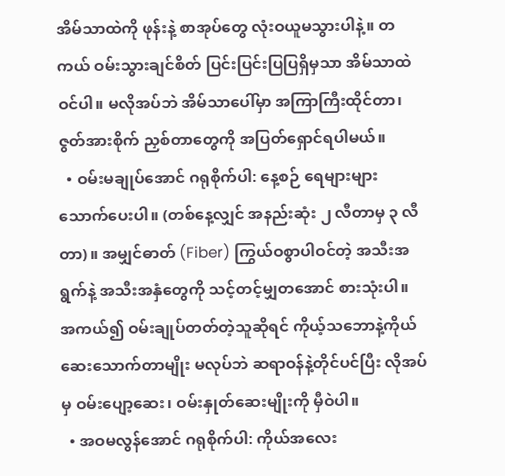အိမ်သာထဲကို ဖုန်းနဲ့ စာအုပ်တွေ လုံးဝယူမသွားပါနဲ့။ တကယ် ဝမ်းသွားချင်စိတ် ပြင်းပြင်းပြပြရှိမှသာ အိမ်သာထဲ ဝင်ပါ။ မလိုအပ်ဘဲ အိမ်သာပေါ်မှာ အကြာကြီးထိုင်တာ၊ ဇွတ်အားစိုက် ညှစ်တာတွေကို အပြတ်ရှောင်ရပါမယ်။
  • ဝမ်းမချုပ်အောင် ဂရုစိုက်ပါ: နေ့စဉ် ရေများများ သောက်ပေးပါ။ (တစ်နေ့လျှင် အနည်းဆုံး ၂ လီတာမှ ၃ လီတာ)။ အမျှင်ဓာတ် (Fiber) ကြွယ်ဝစွာပါဝင်တဲ့ အသီးအရွက်နဲ့ အသီးအနှံတွေကို သင့်တင့်မျှတအောင် စားသုံးပါ။ အကယ်၍ ဝမ်းချုပ်တတ်တဲ့သူဆိုရင် ကိုယ့်သဘောနဲ့ကိုယ် ဆေးသောက်တာမျိုး မလုပ်ဘဲ ဆရာဝန်နဲ့တိုင်ပင်ပြီး လိုအပ်မှ ဝမ်းပျော့ဆေး၊ ဝမ်းနှုတ်ဆေးမျိုးကို မှီဝဲပါ။
  • အဝမလွန်အောင် ဂရုစိုက်ပါ: ကိုယ်အလေး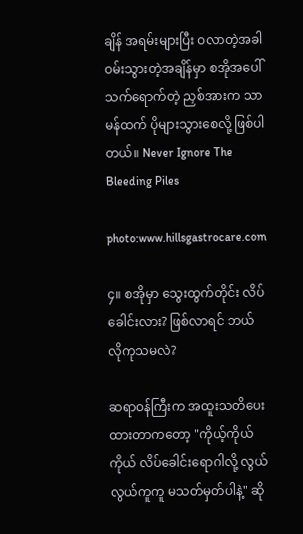ချိန် အရမ်းများပြီး ဝလာတဲ့အခါ ဝမ်းသွားတဲ့အချိန်မှာ စအိုအပေါ် သက်ရောက်တဲ့ ညှစ်အားက သာမန်ထက် ပိုများသွားစေလို့ ဖြစ်ပါတယ်။ Never Ignore The Bleeding Piles

photo:www.hillsgastrocare.com

၄။ စအိုမှာ သွေးထွက်တိုင်း လိပ်ခေါင်းလား? ဖြစ်လာရင် ဘယ်လိုကုသမလဲ?

ဆရာဝန်ကြီးက အထူးသတိပေးထားတာကတော့ "ကိုယ့်ကိုယ်ကိုယ် လိပ်ခေါင်းရောဂါလို့ လွယ်လွယ်ကူကူ မသတ်မှတ်ပါနဲ့" ဆို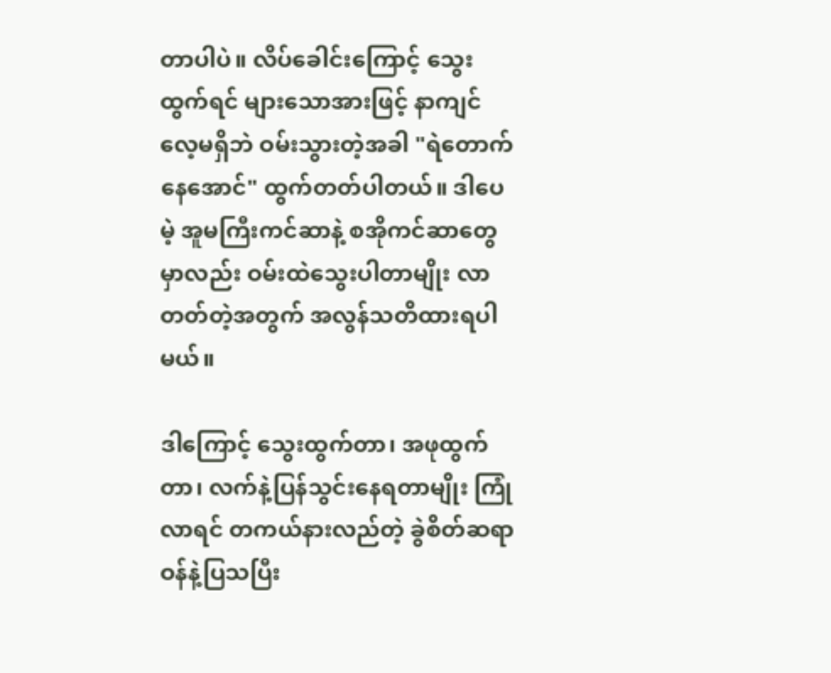တာပါပဲ။ လိပ်ခေါင်းကြောင့် သွေးထွက်ရင် များသောအားဖြင့် နာကျင်လေ့မရှိဘဲ ဝမ်းသွားတဲ့အခါ "ရဲတောက်နေအောင်" ထွက်တတ်ပါတယ်။ ဒါပေမဲ့ အူမကြီးကင်ဆာနဲ့ စအိုကင်ဆာတွေမှာလည်း ဝမ်းထဲသွေးပါတာမျိုး လာတတ်တဲ့အတွက် အလွန်သတိထားရပါမယ်။

ဒါကြောင့် သွေးထွက်တာ၊ အဖုထွက်တာ၊ လက်နဲ့ပြန်သွင်းနေရတာမျိုး ကြုံလာရင် တကယ်နားလည်တဲ့ ခွဲစိတ်ဆရာဝန်နဲ့ပြသပြီး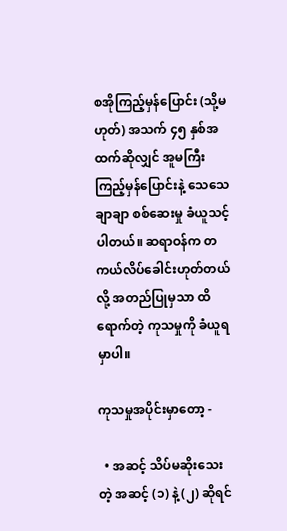စအိုကြည့်မှန်ပြောင်း (သို့မဟုတ်) အသက် ၄၅ နှစ်အထက်ဆိုလျှင် အူမကြီးကြည့်မှန်ပြောင်းနဲ့ သေသေချာချာ စစ်ဆေးမှု ခံယူသင့်ပါတယ်။ ဆရာဝန်က တကယ်လိပ်ခေါင်းဟုတ်တယ်လို့ အတည်ပြုမှသာ ထိရောက်တဲ့ ကုသမှုကို ခံယူရမှာပါ။

ကုသမှုအပိုင်းမှာတော့ -

  • အဆင့် သိပ်မဆိုးသေးတဲ့ အဆင့် (၁) နဲ့ (၂) ဆိုရင်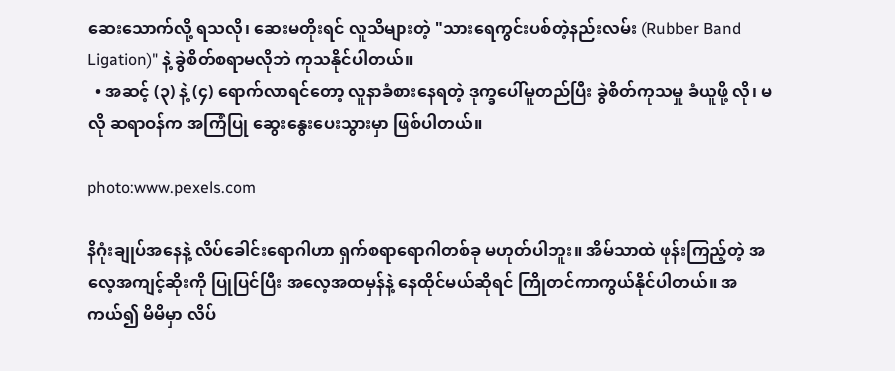ဆေးသောက်လို့ ရသလို၊ ဆေးမတိုးရင် လူသိများတဲ့ "သားရေကွင်းပစ်တဲ့နည်းလမ်း (Rubber Band Ligation)" နဲ့ ခွဲစိတ်စရာမလိုဘဲ ကုသနိုင်ပါတယ်။
  • အဆင့် (၃) နဲ့ (၄) ရောက်လာရင်တော့ လူနာခံစားနေရတဲ့ ဒုက္ခပေါ်မူတည်ပြီး ခွဲစိတ်ကုသမှု ခံယူဖို့ လို၊ မလို ဆရာဝန်က အကြံပြု ဆွေးနွေးပေးသွားမှာ ဖြစ်ပါတယ်။

photo:www.pexels.com

နိဂုံးချုပ်အနေနဲ့ လိပ်ခေါင်းရောဂါဟာ ရှက်စရာရောဂါတစ်ခု မဟုတ်ပါဘူး။ အိမ်သာထဲ ဖုန်းကြည့်တဲ့ အလေ့အကျင့်ဆိုးကို ပြုပြင်ပြီး အလေ့အထမှန်နဲ့ နေထိုင်မယ်ဆိုရင် ကြိုတင်ကာကွယ်နိုင်ပါတယ်။ အကယ်၍ မိမိမှာ လိပ်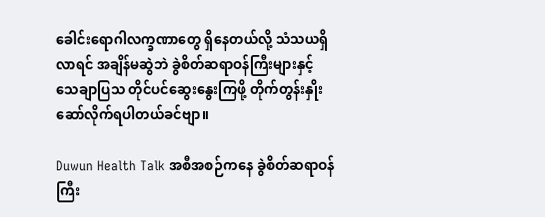ခေါင်းရောဂါလက္ခဏာတွေ ရှိနေတယ်လို့ သံသယရှိလာရင် အချိန်မဆွဲဘဲ ခွဲစိတ်ဆရာဝန်ကြီးများနှင့် သေချာပြသ တိုင်ပင်ဆွေးနွေးကြဖို့ တိုက်တွန်းနှိုးဆော်လိုက်ရပါတယ်ခင်ဗျာ။

Duwun Health Talk အစီအစဉ်ကနေ ခွဲစိတ်ဆရာဝန်ကြီး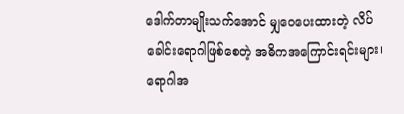ဒေါက်တာမျိုးသက်အောင် မျှဝေပေးထားတဲ့ လိပ်ခေါင်းရောဂါဖြစ်စေတဲ့ အဓိကအကြောင်းရင်းများ၊ ရောဂါအ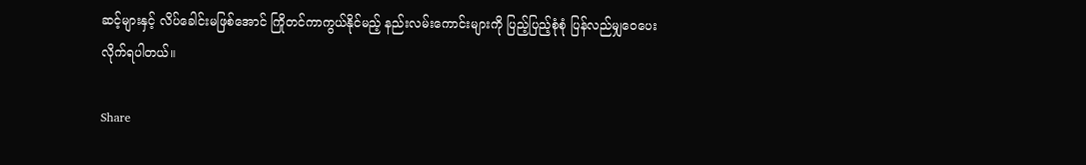ဆင့်များနှင့် လိပ်ခေါင်းမဖြစ်အောင် ကြိုတင်ကာကွယ်နိုင်မည့် နည်းလမ်းကောင်းများကို ပြည့်ပြည့်စုံစုံ ပြန်လည်မျှဝေပေးလိုက်ရပါတယ်။

Share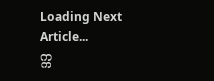Loading Next Article...
က္က